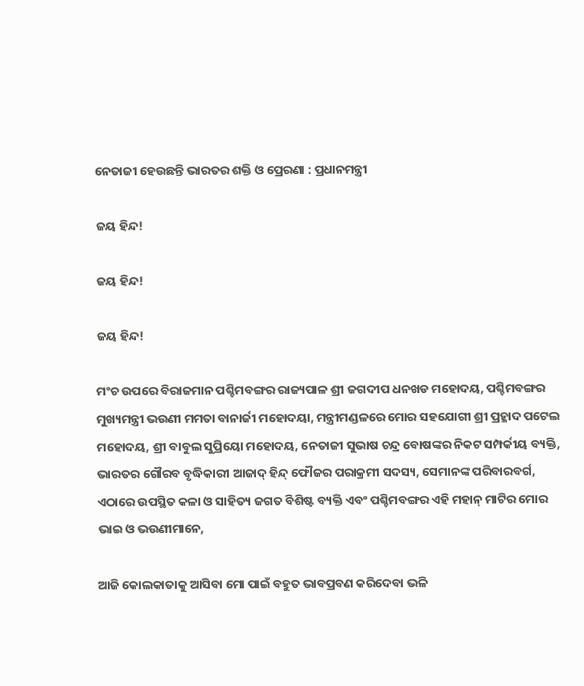ନେତାଜୀ ହେଉଛନ୍ତି ଭାରତର ଶକ୍ତି ଓ ପ୍ରେରଣା : ପ୍ରଧାନମନ୍ତ୍ରୀ

ଜୟ ହିନ୍ଦ!

ଜୟ ହିନ୍ଦ!

ଜୟ ହିନ୍ଦ!

ମଂଚ ଉପରେ ବିରାଜମାନ ପଶ୍ଚିମବଙ୍ଗର ରାଜ୍ୟପାଳ ଶ୍ରୀ ଜଗଦୀପ ଧନଖଡ ମହୋଦୟ, ପଶ୍ଚିମବଙ୍ଗର ମୁଖ୍ୟମନ୍ତ୍ରୀ ଭଉଣୀ ମମତା ବାନାର୍ଜୀ ମହୋଦୟା, ମନ୍ତ୍ରୀମଣ୍ଡଳରେ ମୋର ସହଯୋଗୀ ଶ୍ରୀ ପ୍ରହ୍ଳାଦ ପଟେଲ ମହୋଦୟ, ଶ୍ରୀ ବାବୁଲ ସୁପ୍ରିୟୋ ମହୋଦୟ, ନେତାଜୀ ସୁଭାଷ ଚନ୍ଦ୍ର ବୋଷଙ୍କର ନିକଟ ସମ୍ପର୍କୀୟ ବ୍ୟକ୍ତି, ଭାରତର ଗୌରବ ବୃଦ୍ଧିକାରୀ ଆଜାଦ୍ ହିନ୍ଦ୍ ଫୌଜର ପରାକ୍ରମୀ ସଦସ୍ୟ, ସେମାନଙ୍କ ପରିବାରବର୍ଗ, ଏଠାରେ ଉପସ୍ଥିତ କଳା ଓ ସାହିତ୍ୟ ଜଗତ ବିଶିଷ୍ଟ ବ୍ୟକ୍ତି ଏବଂ ପଶ୍ଚିମବଙ୍ଗର ଏହି ମହାନ୍ ମାଟିର ମୋର ଭାଇ ଓ ଭଉଣୀମାନେ,

ଆଜି କୋଲକାତାକୁ ଆସିବା ମୋ ପାଇଁ ବହୁତ ଭାବପ୍ରବଣ କରିଦେବା ଭଳି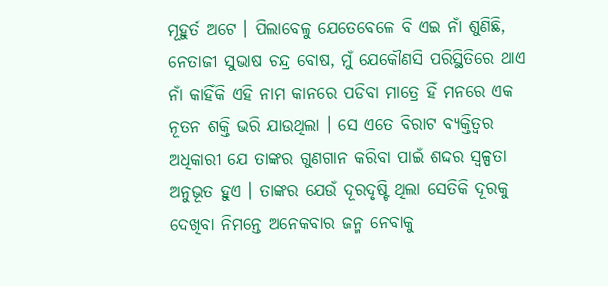ମୂହୁର୍ତ ଅଟେ । ପିଲାବେଳୁ ଯେତେବେଳେ ବି ଏଇ ନାଁ ଶୁଣିଛି, ନେତାଜୀ ସୁଭାଷ ଚନ୍ଦ୍ର ବୋଷ, ମୁଁ ଯେକୌଣସି ପରିସ୍ଥିତିରେ ଥାଏ ନାଁ କାହିଁକି ଏହି ନାମ କାନରେ ପଡିବା ମାତ୍ରେ ହିଁ ମନରେ ଏକ ନୂତନ ଶକ୍ତି ଭରି ଯାଉଥିଲା । ସେ ଏତେ ବିରାଟ ବ୍ୟକ୍ତିତ୍ୱର ଅଧିକାରୀ ଯେ ତାଙ୍କର ଗୁଣଗାନ କରିବା ପାଇଁ ଶଦ୍ଦର ସ୍ୱଳ୍ପତା ଅନୁଭୂତ ହୁଏ । ତାଙ୍କର ଯେଉଁ ଦୂରଦୃଷ୍ଟି ଥିଲା ସେତିକି ଦୂରକୁ ଦେଖିବା ନିମନ୍ତେ ଅନେକବାର ଜନ୍ମ ନେବାକୁ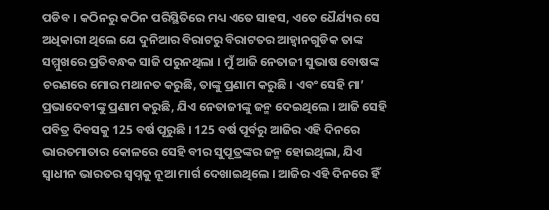ପଡିବ । କଠିନରୁ କଠିନ ପରିସ୍ଥିତିରେ ମଧ୍ୟ ଏତେ ସାହସ, ଏତେ ଧୈର୍ଯ୍ୟର ସେ ଅଧିକାରୀ ଥିଲେ ଯେ ଦୁନିଆର ବିରାଟରୁ ବିରାଟତର ଆହ୍ୱାନଗୁଡିକ ତାଙ୍କ ସମ୍ମୁଖରେ ପ୍ରତିବନ୍ଧକ ସାଜି ପରୁନଥିଲା । ମୁଁ ଆଜି ନେତାଜୀ ସୁଭାଷ ବୋଷଙ୍କ ଚରଣରେ ମୋର ମଥାନତ କରୁଛି, ତାଙ୍କୁ ପ୍ରଣାମ କରୁଛି । ଏବଂ ସେହି ମା’ ପ୍ରଭାଦେବୀଙ୍କୁ ପ୍ରଣାମ କରୁଛି, ଯିଏ ନେତାଜୀଙ୍କୁ ଜନ୍ମ ଦେଇଥିଲେ । ଆଜି ସେହି ପବିତ୍ର ଦିବସକୁ 125 ବର୍ଷ ପୂରୁଛି । 125 ବର୍ଷ ପୂର୍ବରୁ ଆଜିର ଏହି ଦିନରେ ଭାରତମାତାର କୋଳରେ ସେହି ବୀର ସୁପୂତ୍ରଙ୍କର ଜନ୍ମ ହୋଇଥିଲା, ଯିଏ ସ୍ୱାଧୀନ ଭାରତର ସ୍ୱପ୍ନକୁ ନୂଆ ମାର୍ଗ ଦେଖାଇଥିଲେ । ଆଜିର ଏହି ଦିନରେ ହିଁ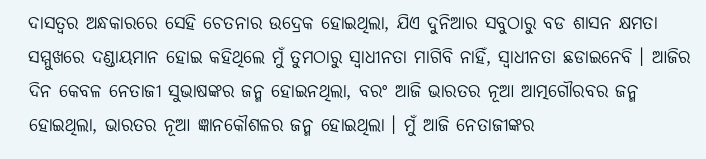ଦାସତ୍ୱର ଅନ୍ଧକାରରେ ସେହି ଚେତନାର ଉଦ୍ରେକ ହୋଇଥିଲା, ଯିଏ ଦୁନିଆର ସବୁଠାରୁ ବଡ ଶାସନ କ୍ଷମତା ସମ୍ମୁଖରେ ଦଣ୍ଡାୟମାନ ହୋଇ କହିଥିଲେ ମୁଁ ତୁମଠାରୁ ସ୍ୱାଧୀନତା ମାଗିବି ନାହିଁ, ସ୍ୱାଧୀନତା ଛଡାଇନେବି । ଆଜିର ଦିନ କେବଳ ନେତାଜୀ ସୁଭାଷଙ୍କର ଜନ୍ମ ହୋଇନଥିଲା, ବରଂ ଆଜି ଭାରତର ନୂଆ ଆତ୍ମଗୌରବର ଜନ୍ମ ହୋଇଥିଲା, ଭାରତର ନୂଆ ଜ୍ଞାନକୌଶଳର ଜନ୍ମ ହୋଇଥିଲା । ମୁଁ ଆଜି ନେତାଜୀଙ୍କର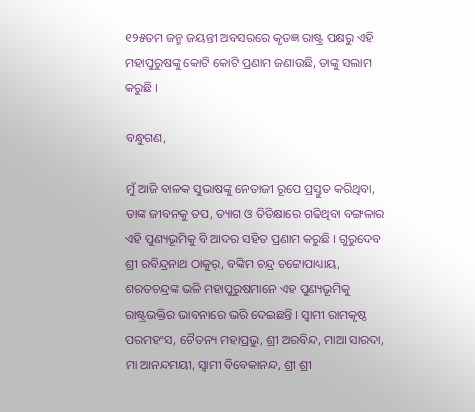୧୨୫ତମ ଜନ୍ମ ଜୟନ୍ତୀ ଅବସରରେ କୃତଜ୍ଞ ରାଷ୍ଟ୍ର ପକ୍ଷରୁ ଏହି ମହାପୁରୁଷଙ୍କୁ କୋଟି କୋଟି ପ୍ରଣାମ ଜଣାଉଛି, ତାଙ୍କୁ ସଲାମ କରୁଛି ।

ବନ୍ଧୁଗଣ,

ମୁଁ ଆଜି ବାଳକ ସୁଭାଷଙ୍କୁ ନେତାଜୀ ରୂପେ ପ୍ରସ୍ତୁତ କରିଥିବା, ତାଙ୍କ ଜୀବନକୁ ତପ, ତ୍ୟାଗ ଓ ତିତିକ୍ଷାରେ ଗଢିଥିବା ବଙ୍ଗଳାର ଏହି ପୁଣ୍ୟଭୂମିକୁ ବି ଆଦର ସହିତ ପ୍ରଣାମ କରୁଛି । ଗୁରୁଦେବ ଶ୍ରୀ ରବିନ୍ଦ୍ରନାଥ ଠାକୁର୍, ବଙ୍କିମ ଚନ୍ଦ୍ର ଚଟ୍ଟୋପାଧ୍ୟାୟ, ଶରତଚନ୍ଦ୍ରଙ୍କ ଭଳି ମହାପୁରୁଷମାନେ ଏହ ପୁଣ୍ୟଭୂମିକୁ ରାଷ୍ଟ୍ରଭକ୍ତିର ଭାବନାରେ ଭରି ଦେଇଛନ୍ତି । ସ୍ୱାମୀ ରାମକୃଷ୍ଠ ପରମହଂସ, ଚୈତନ୍ୟ ମହାପ୍ରଭୁ, ଶ୍ରୀ ଅରବିନ୍ଦ, ମାଆ ସାରଦା, ମା ଆନନ୍ଦମୟୀ, ସ୍ୱାମୀ ବିବେକାନନ୍ଦ, ଶ୍ରୀ ଶ୍ରୀ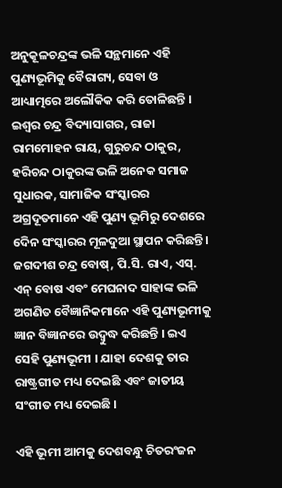ଅନୁକୂଳଚନ୍ଦ୍ରଙ୍କ ଭଳି ସନ୍ଥମାନେ ଏହି ପୁଣ୍ୟଭୂମିକୁ ବୈରାଗ୍ୟ, ସେବା ଓ ଆଧ୍ୟାତ୍ମରେ ଅଲୌକିକ କରି ତୋଳିଛନ୍ତି । ଇଶ୍ୱର ଚନ୍ଦ୍ର ବିଦ୍ୟାସାଗର, ରାଜା ରାମମୋହନ ରାୟ, ଗୁରୁଚନ୍ଦ ଠାକୁର, ହରିଚନ୍ଦ ଠାକୁରଙ୍କ ଭଳି ଅନେକ ସମାଜ ସୁଧାରକ, ସାମାଜିକ ସଂସ୍କାରର ଅଗ୍ରଦୂତମାନେ ଏହି ପୁଣ୍ୟ ଭୂମିରୁ ଦେଶରେ ଦେିନ ସଂସ୍କାରର ମୂଳଦୁଆ ସ୍ଥାପନ କରିଛନ୍ତି । ଜଗଦୀଶ ଚନ୍ଦ୍ର ବୋଷ୍, ପି.ସି. ରାଏ, ଏସ୍. ଏନ୍ ବୋଷ ଏବଂ ମେଘନାଦ ସାହାଙ୍କ ଭଳି ଅଗଣିତ ବୈଜ୍ଞାନିକମାନେ ଏହି ପୁଣ୍ୟଭୂମୀକୁ ଜ୍ଞାନ ବିଜ୍ଞାନରେ ଉଦ୍ବୁଦ୍ଧ କରିଛନ୍ତି । ଇଏ ସେହି ପୁଣ୍ୟଭୂମୀ । ଯାହା ଦେଶକୁ ତାର ରାଷ୍ଟ୍ରଗୀତ ମଧ୍ୟ ଦେଇଛି ଏବଂ ଜାତୀୟ ସଂଗୀତ ମଧ୍ୟ ଦେଇଛି ।

ଏହି ଭୂମୀ ଆମକୁ ଦେଶବନ୍ଧୁ ଚିତରଂଜନ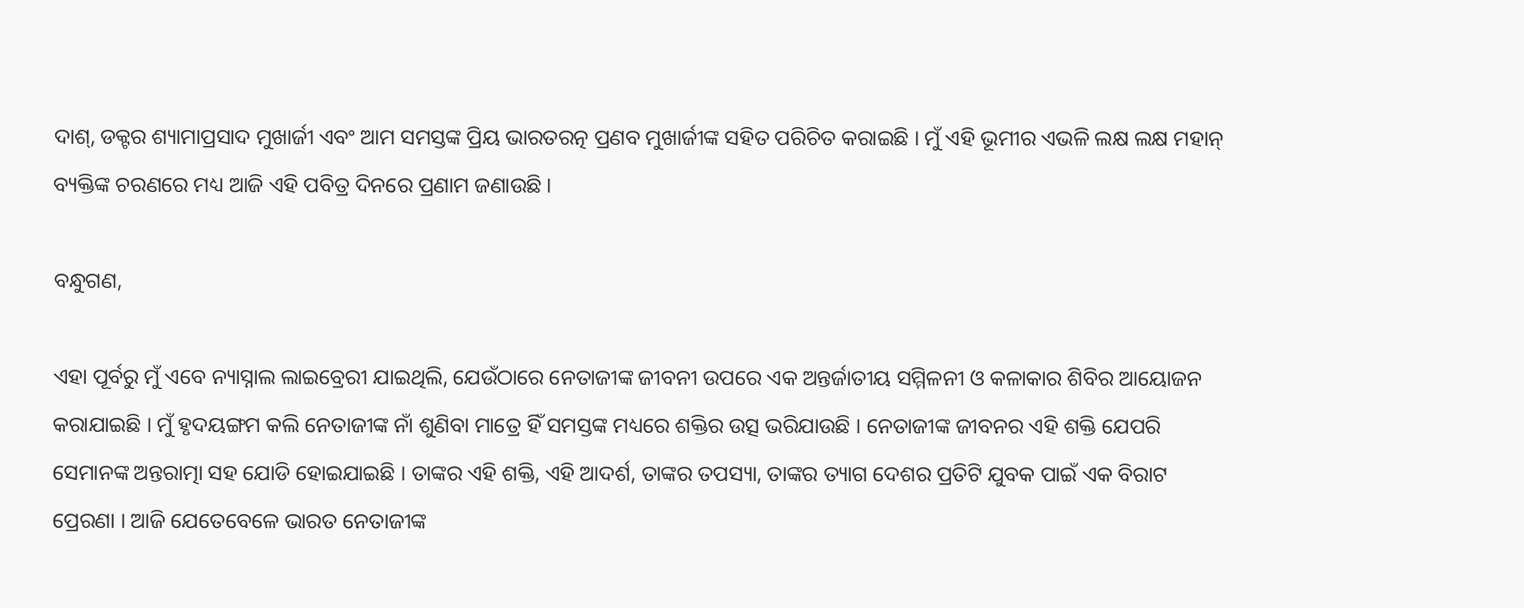ଦାଶ୍, ଡକ୍ଟର ଶ୍ୟାମାପ୍ରସାଦ ମୁଖାର୍ଜୀ ଏବଂ ଆମ ସମସ୍ତଙ୍କ ପ୍ରିୟ ଭାରତରତ୍ନ ପ୍ରଣବ ମୁଖାର୍ଜୀଙ୍କ ସହିତ ପରିଚିତ କରାଇଛି । ମୁଁ ଏହି ଭୂମୀର ଏଭଳି ଲକ୍ଷ ଲକ୍ଷ ମହାନ୍ ବ୍ୟକ୍ତିଙ୍କ ଚରଣରେ ମଧ୍ୟ ଆଜି ଏହି ପବିତ୍ର ଦିନରେ ପ୍ରଣାମ ଜଣାଉଛି ।

ବନ୍ଧୁଗଣ,

ଏହା ପୂର୍ବରୁ ମୁଁ ଏବେ ନ୍ୟାସ୍ନାଲ ଲାଇବ୍ରେରୀ ଯାଇଥିଲି, ଯେଉଁଠାରେ ନେତାଜୀଙ୍କ ଜୀବନୀ ଉପରେ ଏକ ଅନ୍ତର୍ଜାତୀୟ ସମ୍ମିଳନୀ ଓ କଳାକାର ଶିବିର ଆୟୋଜନ କରାଯାଇଛି । ମୁଁ ହୃଦୟଙ୍ଗମ କଲି ନେତାଜୀଙ୍କ ନାଁ ଶୁଣିବା ମାତ୍ରେ ହିଁ ସମସ୍ତଙ୍କ ମଧ୍ୟରେ ଶକ୍ତିର ଉତ୍ସ ଭରିଯାଉଛି । ନେତାଜୀଙ୍କ ଜୀବନର ଏହି ଶକ୍ତି ଯେପରି ସେମାନଙ୍କ ଅନ୍ତରାତ୍ମା ସହ ଯୋଡି ହୋଇଯାଇଛି । ତାଙ୍କର ଏହି ଶକ୍ତି, ଏହି ଆଦର୍ଶ, ତାଙ୍କର ତପସ୍ୟା, ତାଙ୍କର ତ୍ୟାଗ ଦେଶର ପ୍ରତିଟି ଯୁବକ ପାଇଁ ଏକ ବିରାଟ ପ୍ରେରଣା । ଆଜି ଯେତେବେଳେ ଭାରତ ନେତାଜୀଙ୍କ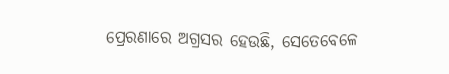ପ୍ରେରଣାରେ ଅଗ୍ରସର ହେଉଛି, ସେତେବେଳେ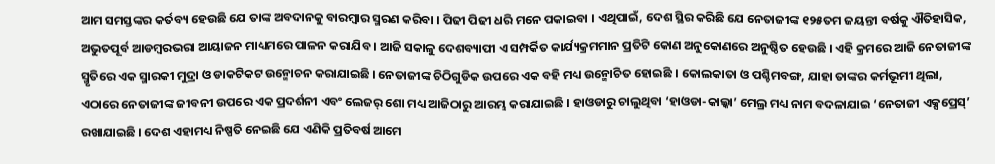ଆମ ସମସ୍ତଙ୍କର କର୍ତବ୍ୟ ହେଉଛି ଯେ ତାଙ୍କ ଅବଦାନକୁ ବାରମ୍ବାର ସ୍ମରଣ କରିବା । ପିଢୀ ପିଢୀ ଧରି ମନେ ପକାଇବା । ଏଥିପାଇଁ, ଦେଶ ସ୍ଥିର କରିଛି ଯେ ନେତାଜୀଙ୍କ ୧୨୫ତମ ଜୟନ୍ତୀ ବର୍ଷକୁ ଐତିହାସିକ, ଅଭୁତପୂର୍ବ ଆଡମ୍ବରଭରା ଆୟାଜନ ମାଧ୍ୟମରେ ପାଳନ କରାଯିବ । ଆଜି ସକାଳୁ ଦେଶବ୍ୟାପୀ ଏ ସମ୍ପର୍କିତ କାର୍ଯ୍ୟକ୍ରମମାନ ପ୍ରତିଟି କୋଣ ଅନୁକୋଣରେ ଅନୁଷ୍ଠିତ ହେଉଛି । ଏହି କ୍ରମରେ ଆଜି ନେତାଜୀଙ୍କ ସ୍ମୃତିରେ ଏକ ସ୍ମାରକୀ ମୁଦ୍ରା ଓ ଡାକଟିକଟ ଉନ୍ମୋଚନ କରାଯାଇଛି । ନେତାଜୀଙ୍କ ଚିଠିଗୁଡିକ ଉପରେ ଏକ ବହି ମଧ୍ୟ ଉନ୍ମୋଚିତ ହୋଇଛି । କୋଲକାତା ଓ ପଶ୍ଚିମବଙ୍ଗ, ଯାହା ତାଙ୍କର କର୍ମଭୂମୀ ଥିଲା, ଏଠାରେ ନେତାଜୀଙ୍କ ଜୀବନୀ ଉପରେ ଏକ ପ୍ରଦର୍ଶନୀ ଏବଂ ଲେଜର୍ ଶୋ ମଧ୍ୟ ଆଜିଠାରୁ ଆରମ୍ଭ କରାଯାଇଛି । ହାଓଡାରୁ ଚାଲୁଥିବା ‘ହାଓଡା-କାଲ୍କା’ ମେଲ୍ର ମଧ୍ୟ ନାମ ବଦଳାଯାଇ ‘ନେତାଜୀ ଏକ୍ସପ୍ରେସ୍’ ରଖାଯାଇଛି । ଦେଶ ଏହାମଧ୍ୟ ନିଷ୍ପତି ନେଇଛି ଯେ ଏଣିକି ପ୍ରତିବର୍ଷ ଆମେ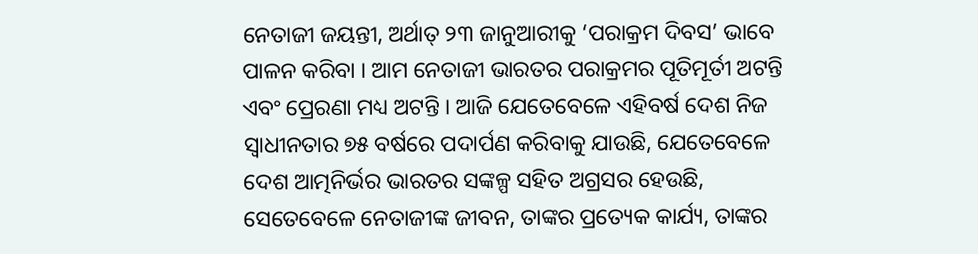ନେତାଜୀ ଜୟନ୍ତୀ, ଅର୍ଥାତ୍ ୨୩ ଜାନୁଆରୀକୁ ‘ପରାକ୍ରମ ଦିବସ’ ଭାବେ ପାଳନ କରିବା । ଆମ ନେତାଜୀ ଭାରତର ପରାକ୍ରମର ପୂତିମୂର୍ତୀ ଅଟନ୍ତି ଏବଂ ପ୍ରେରଣା ମଧ୍ୟ ଅଟନ୍ତି । ଆଜି ଯେତେବେଳେ ଏହିବର୍ଷ ଦେଶ ନିଜ ସ୍ୱାଧୀନତାର ୭୫ ବର୍ଷରେ ପଦାର୍ପଣ କରିବାକୁ ଯାଉଛି, ଯେତେବେଳେ ଦେଶ ଆତ୍ମନିର୍ଭର ଭାରତର ସଙ୍କଳ୍ପ ସହିତ ଅଗ୍ରସର ହେଉଛି, ସେତେବେଳେ ନେତାଜୀଙ୍କ ଜୀବନ, ତାଙ୍କର ପ୍ରତ୍ୟେକ କାର୍ଯ୍ୟ, ତାଙ୍କର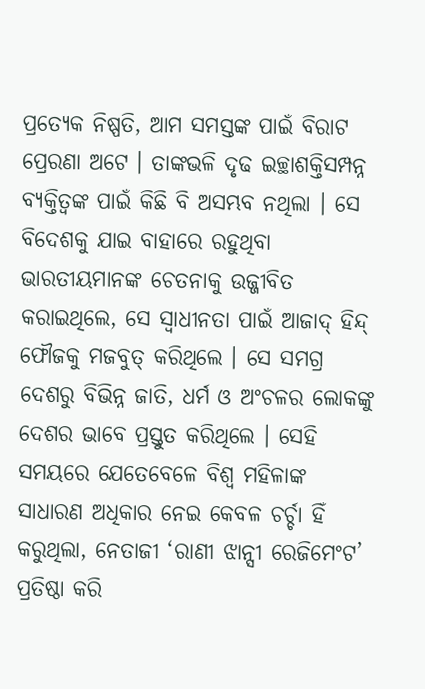ପ୍ରତ୍ୟେକ ନିଷ୍ପତି, ଆମ ସମସ୍ତଙ୍କ ପାଇଁ ବିରାଟ ପ୍ରେରଣା ଅଟେ । ତାଙ୍କଭଳି ଦୃଢ ଇଚ୍ଛାଶକ୍ତିସମ୍ପନ୍ନ ବ୍ୟକ୍ତିତ୍ୱଙ୍କ ପାଇଁ କିଛି ବି ଅସମ୍ଭବ ନଥିଲା । ସେ ବିଦେଶକୁ ଯାଇ ବାହାରେ ରହୁଥିବା ଭାରତୀୟମାନଙ୍କ ଚେତନାକୁ ଉଜ୍ଜୀବିତ କରାଇଥିଲେ, ସେ ସ୍ୱାଧୀନତା ପାଇଁ ଆଜାଦ୍ ହିନ୍ଦ୍ ଫୌଜକୁ ମଜବୁତ୍ କରିଥିଲେ । ସେ ସମଗ୍ର ଦେଶରୁ ବିଭିନ୍ନ ଜାତି, ଧର୍ମ ଓ ଅଂଚଳର ଲୋକଙ୍କୁ ଦେଶର ଭାବେ ପ୍ରସ୍ତୁତ କରିଥିଲେ । ସେହି ସମୟରେ ଯେତେବେଳେ ବିଶ୍ୱ ମହିଳାଙ୍କ ସାଧାରଣ ଅଧିକାର ନେଇ କେବଳ ଚର୍ଚ୍ଚା ହିଁ କରୁଥିଲା, ନେତାଜୀ ‘ରାଣୀ ଝାନ୍ସୀ ରେଜିମେଂଟ’ ପ୍ରତିଷ୍ଠା କରି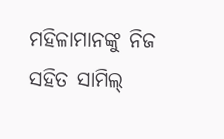ମହିଳାମାନଙ୍କୁ ନିଜ ସହିତ ସାମିଲ୍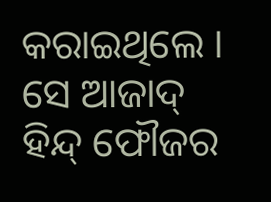କରାଇଥିଲେ । ସେ ଆଜାଦ୍ ହିନ୍ଦ୍ ଫୌଜର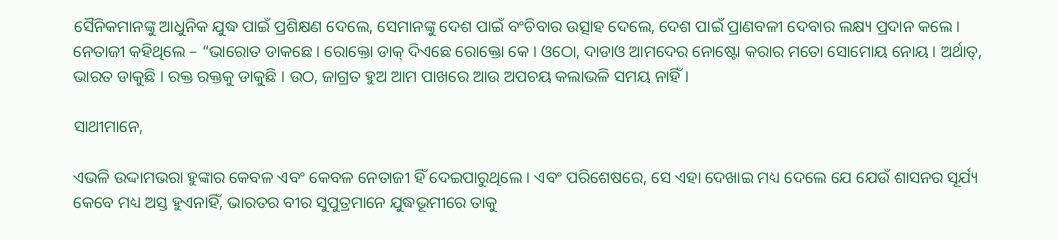ସୈନିକମାନଙ୍କୁ ଆଧୁନିକ ଯୁଦ୍ଧ ପାଇଁ ପ୍ରଶିକ୍ଷଣ ଦେଲେ, ସେମାନଙ୍କୁ ଦେଶ ପାଇଁ ବଂଚିବାର ଉତ୍ସାହ ଦେଲେ, ଦେଶ ପାଇଁ ପ୍ରାଣବଳୀ ଦେବାର ଲକ୍ଷ୍ୟ ପ୍ରଦାନ କଲେ । ନେତାଜୀ କହିଥିଲେ – “ଭାରୋତ ଡାକଛେ । ରୋକ୍ତୋ ଡାକ୍ ଦିଏଛେ ରୋକ୍ତୋ କେ । ଓଠୋ, ଦାଡାଓ ଆମଦେର ନୋଷ୍ଟୋ କରାର ମତୋ ସୋମୋୟ ନୋୟ । ଅର୍ଥାତ୍, ଭାରତ ଡାକୁଛି । ରକ୍ତ ରକ୍ତକୁ ଡାକୁଛି । ଉଠ, ଜାଗ୍ରତ ହୁଅ ଆମ ପାଖରେ ଆଉ ଅପଚୟ କଲାଭଳି ସମୟ ନାହିଁ ।

ସାଥୀମାନେ,

ଏଭଳି ଉଦ୍ଦାମଭରା ହୁଙ୍କାର କେବଳ ଏବଂ କେବଳ ନେତାଜୀ ହିଁ ଦେଇପାରୁଥିଲେ । ଏବଂ ପରିଶେଷରେ, ସେ ଏହା ଦେଖାଇ ମଧ୍ୟ ଦେଲେ ଯେ ଯେଉଁ ଶାସନର ସୂର୍ଯ୍ୟ କେବେ ମଧ୍ୟ ଅସ୍ତ ହୁଏନାହିଁ, ଭାରତର ବୀର ସୁପୁତ୍ରମାନେ ଯୁଦ୍ଧଭୂମୀରେ ତାକୁ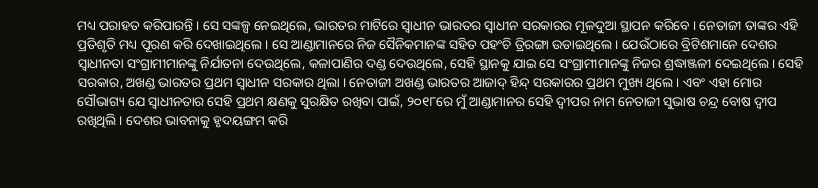ମଧ୍ୟ ପରାହତ କରିପାରନ୍ତି । ସେ ସଙ୍କଳ୍ପ ନେଇଥିଲେ, ଭାରତର ମାଟିରେ ସ୍ୱାଧୀନ ଭାରତର ସ୍ୱାଧୀନ ସରକାରର ମୂଳଦୁଆ ସ୍ଥାପନ କରିବେ । ନେତାଜୀ ତାଙ୍କର ଏହି ପ୍ରତିଶୃତି ମଧ୍ୟ ପୂରଣ କରି ଦେଖାଇଥିଲେ । ସେ ଆଣ୍ଡାମାନରେ ନିଜ ସୈନିକମାନଙ୍କ ସହିତ ପହଂଚି ତ୍ରିରଙ୍ଗା ଉଡାଇଥିଲେ । ଯେଉଁଠାରେ ବ୍ରିଟିଶମାନେ ଦେଶର ସ୍ୱାଧୀନତା ସଂଗ୍ରାମୀମାନଙ୍କୁ ନିର୍ଯାତନା ଦେଉଥିଲେ, କଳାପାଣିର ଦଣ୍ଡ ଦେଉଥିଲେ, ସେହି ସ୍ଥାନକୁ ଯାଇ ସେ ସଂଗ୍ରାମୀମାନଙ୍କୁ ନିଜର ଶ୍ରଦ୍ଧାଞ୍ଜଳୀ ଦେଇଥିଲେ । ସେହି ସରକାର, ଅଖଣ୍ଡ ଭାରତର ପ୍ରଥମ ସ୍ୱାଧୀନ ସରକାର ଥିଲା । ନେତାଜୀ ଅଖଣ୍ଡ ଭାରତର ଆଜାଦ୍ ହିନ୍ଦ୍ ସରକାରର ପ୍ରଥମ ମୁଖ୍ୟ ଥିଲେ । ଏବଂ ଏହା ମୋର ସୌଭାଗ୍ୟ ଯେ ସ୍ୱାଧୀନତାର ସେହି ପ୍ରଥମ କ୍ଷଣକୁ ସୁରକ୍ଷିତ ରଖିବା ପାଇଁ, ୨୦୧୮ରେ ମୁଁ ଆଣ୍ଡାମାନର ସେହି ଦ୍ୱୀପର ନାମ ନେତାଜୀ ସୁଭାଷ ଚନ୍ଦ୍ର ବୋଷ ଦ୍ୱୀପ ରଖିଥିଲି । ଦେଶର ଭାବନାକୁ ହୃଦୟଙ୍ଗମ କରି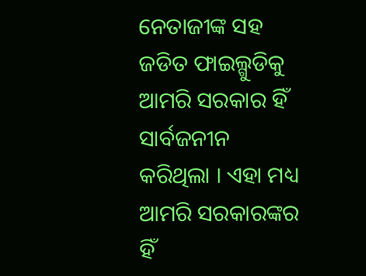ନେତାଜୀଙ୍କ ସହ ଜଡିତ ଫାଇଲ୍ଗୁଡିକୁ ଆମରି ସରକାର ହିଁ ସାର୍ବଜନୀନ କରିଥିଲା । ଏହା ମଧ୍ୟ ଆମରି ସରକାରଙ୍କର ହିଁ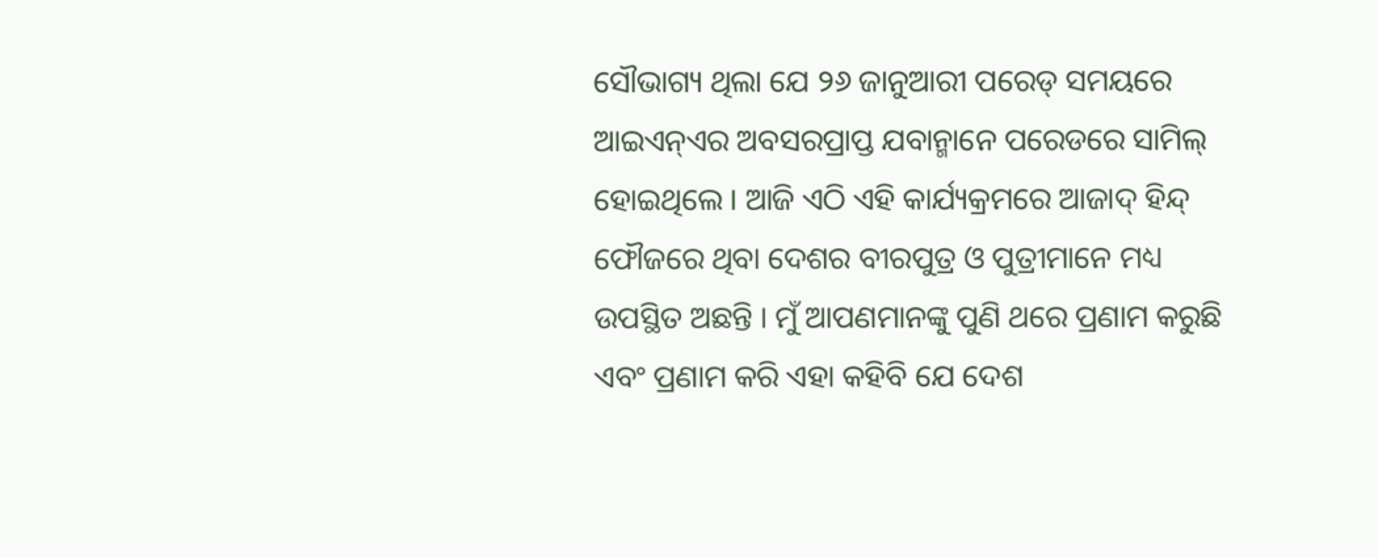ସୌଭାଗ୍ୟ ଥିଲା ଯେ ୨୬ ଜାନୁଆରୀ ପରେଡ୍ ସମୟରେ ଆଇଏନ୍ଏର ଅବସରପ୍ରାପ୍ତ ଯବାନ୍ମାନେ ପରେଡରେ ସାମିଲ୍ ହୋଇଥିଲେ । ଆଜି ଏଠି ଏହି କାର୍ଯ୍ୟକ୍ରମରେ ଆଜାଦ୍ ହିନ୍ଦ୍ ଫୌଜରେ ଥିବା ଦେଶର ବୀରପୁତ୍ର ଓ ପୁତ୍ରୀମାନେ ମଧ୍ୟ ଉପସ୍ଥିତ ଅଛନ୍ତି । ମୁଁ ଆପଣମାନଙ୍କୁ ପୁଣି ଥରେ ପ୍ରଣାମ କରୁଛି ଏବଂ ପ୍ରଣାମ କରି ଏହା କହିବି ଯେ ଦେଶ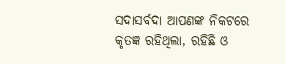ସଦାସର୍ବଦା ଆପଣଙ୍କ ନିକଟରେ କୃତଜ୍ଞ ରହିଥିଲା, ରହିଛି ଓ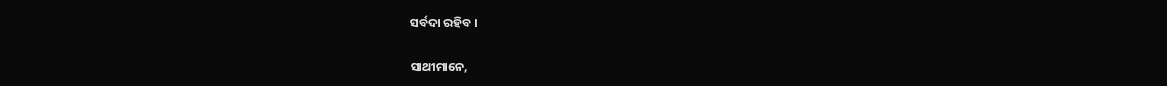ସର୍ବଦା ରହିବ ।

ସାଥୀମାନେ,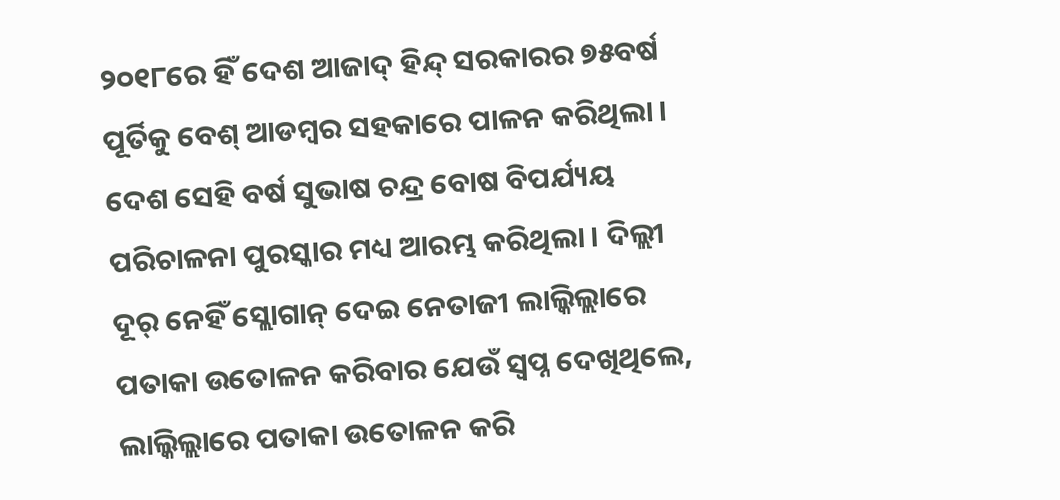୨୦୧୮ରେ ହିଁ ଦେଶ ଆଜାଦ୍ ହିନ୍ଦ୍ ସରକାରର ୭୫ବର୍ଷ ପୂର୍ତିକୁ ବେଶ୍ ଆଡମ୍ବର ସହକାରେ ପାଳନ କରିଥିଲା । ଦେଶ ସେହି ବର୍ଷ ସୁଭାଷ ଚନ୍ଦ୍ର ବୋଷ ବିପର୍ଯ୍ୟୟ ପରିଚାଳନା ପୁରସ୍କାର ମଧ୍ୟ ଆରମ୍ଭ କରିଥିଲା । ଦିଲ୍ଲୀ ଦୂର୍ ନେହିଁ ସ୍ଲୋଗାନ୍ ଦେଇ ନେତାଜୀ ଲାଲ୍କିଲ୍ଲାରେ ପତାକା ଉତୋଳନ କରିବାର ଯେଉଁ ସ୍ୱପ୍ନ ଦେଖିଥିଲେ, ଲାଲ୍କିଲ୍ଲାରେ ପତାକା ଉତୋଳନ କରି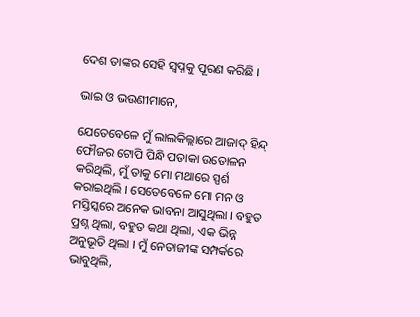ଦେଶ ତାଙ୍କର ସେହି ସ୍ୱପ୍ନକୁ ପୂରଣ କରିଛି ।

ଭାଇ ଓ ଭଉଣୀମାନେ,

ଯେତେବେଳେ ମୁଁ ଲାଲକିଲ୍ଲାରେ ଆଜାଦ୍ ହିନ୍ଦ୍ ଫୌଜର ଟୋପି ପିନ୍ଧି ପତାକା ଉତୋଳନ କରିଥିଲି, ମୁଁ ତାକୁ ମୋ ମଥାରେ ସ୍ପର୍ଶ କରାଇଥିଲି । ସେତେବେଳେ ମୋ ମନ ଓ ମସ୍ତିସ୍କରେ ଅନେକ ଭାବନା ଆସୁଥିଲା । ବହୁତ ପ୍ରଶ୍ନ ଥିଲା, ବହୁତ କଥା ଥିଲା, ଏକ ଭିନ୍ନ ଅନୁଭୂତି ଥିଲା । ମୁଁ ନେତାଜୀଙ୍କ ସମ୍ପର୍କରେ ଭାବୁଥିଲି,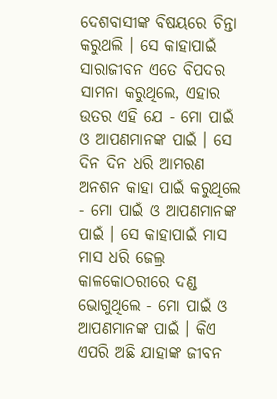ଦେଶବାସୀଙ୍କ ବିଷୟରେ ଚିନ୍ତା କରୁଥଲି । ସେ କାହାପାଇଁ ସାରାଜୀବନ ଏତେ ବିପଦର ସାମନା କରୁଥିଲେ, ଏହାର ଉତର ଏହି ଯେ - ମୋ ପାଇଁ ଓ ଆପଣମାନଙ୍କ ପାଇଁ । ସେ ଦିନ ଦିନ ଧରି ଆମରଣ ଅନଶନ କାହା ପାଇଁ କରୁଥିଲେ - ମୋ ପାଇଁ ଓ ଆପଣମାନଙ୍କ ପାଇଁ । ସେ କାହାପାଇଁ ମାସ ମାସ ଧରି ଜେଲ୍ର କାଳକୋଠରୀରେ ଦଣ୍ଡ ଭୋଗୁଥିଲେ - ମୋ ପାଇଁ ଓ ଆପଣମାନଙ୍କ ପାଇଁ । କିଏ ଏପରି ଅଛି ଯାହାଙ୍କ ଜୀବନ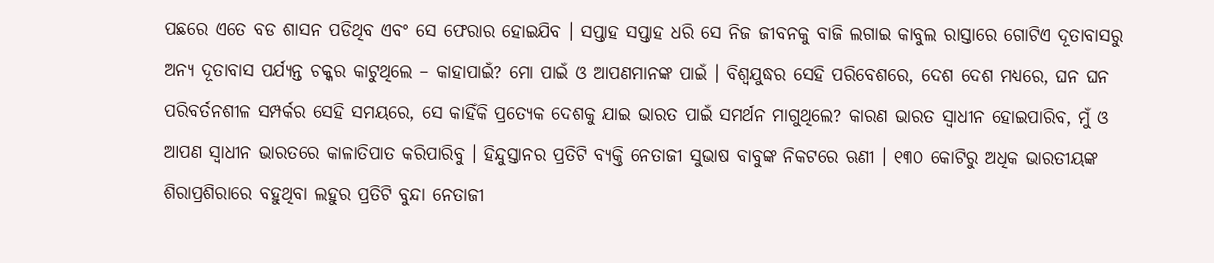ପଛରେ ଏତେ ବଡ ଶାସନ ପଡିଥିବ ଏବଂ ସେ ଫେରାର ହୋଇଯିବ । ସପ୍ତାହ ସପ୍ତାହ ଧରି ସେ ନିଜ ଜୀବନକୁ ବାଜି ଲଗାଇ କାବୁଲ ରାସ୍ତାରେ ଗୋଟିଏ ଦୂତାବାସରୁ ଅନ୍ୟ ଦୂତାବାସ ପର୍ଯ୍ୟନ୍ତ ଚକ୍କର କାଟୁଥିଲେ – କାହାପାଇଁ? ମୋ ପାଇଁ ଓ ଆପଣମାନଙ୍କ ପାଇଁ । ବିଶ୍ୱଯୁଦ୍ଧର ସେହି ପରିବେଶରେ, ଦେଶ ଦେଶ ମଧ୍ୟରେ, ଘନ ଘନ ପରିବର୍ତନଶୀଳ ସମ୍ପର୍କର ସେହି ସମୟରେ, ସେ କାହିଁକି ପ୍ରତ୍ୟେକ ଦେଶକୁ ଯାଇ ଭାରତ ପାଇଁ ସମର୍ଥନ ମାଗୁଥିଲେ? କାରଣ ଭାରତ ସ୍ୱାଧୀନ ହୋଇପାରିବ, ମୁଁ ଓ ଆପଣ ସ୍ୱାଧୀନ ଭାରତରେ କାଳାତିପାତ କରିପାରିବୁ । ହିନ୍ଦୁସ୍ତାନର ପ୍ରତିଟି ବ୍ୟକ୍ତି ନେତାଜୀ ସୁଭାଷ ବାବୁଙ୍କ ନିକଟରେ ଋଣୀ । ୧୩୦ କୋଟିରୁ ଅଧିକ ଭାରତୀୟଙ୍କ ଶିରାପ୍ରଶିରାରେ ବହୁଥିବା ଲହୁର ପ୍ରତିଟି ବୁନ୍ଦା ନେତାଜୀ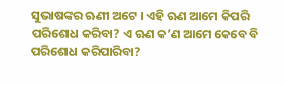ସୁଭାଷଙ୍କର ଋଣୀ ଅଟେ । ଏହି ଋଣ ଆମେ କିପରି ପରିଶୋଧ କରିବା? ଏ ଋଣ କ’ଣ ଆମେ କେବେ ବି ପରିଶୋଧ କରିପାରିବା?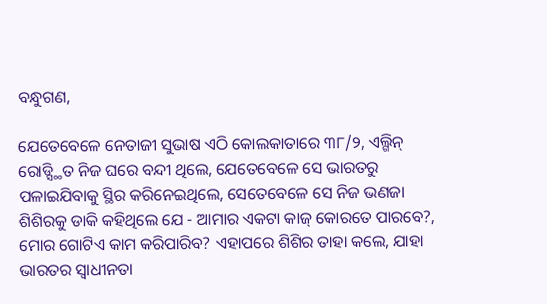ବନ୍ଧୁଗଣ,

ଯେତେବେଳେ ନେତାଜୀ ସୁଭାଷ ଏଠି କୋଲକାତାରେ ୩୮/୨, ଏଲ୍ଗିନ୍ ରୋଡ୍ସ୍ଥିତ ନିଜ ଘରେ ବନ୍ଦୀ ଥିଲେ, ଯେତେବେଳେ ସେ ଭାରତରୁ ପଳାଇଯିବାକୁ ସ୍ଥିର କରିନେଇଥିଲେ, ସେତେବେଳେ ସେ ନିଜ ଭଣଜା ଶିଶିରକୁ ଡାକି କହିଥିଲେ ଯେ - ଆମାର ଏକଟା କାଜ୍ କୋରତେ ପାରବେ?, ମୋର ଗୋଟିଏ କାମ କରିପାରିବ? ଏହାପରେ ଶିଶିର ତାହା କଲେ, ଯାହା ଭାରତର ସ୍ୱାଧୀନତା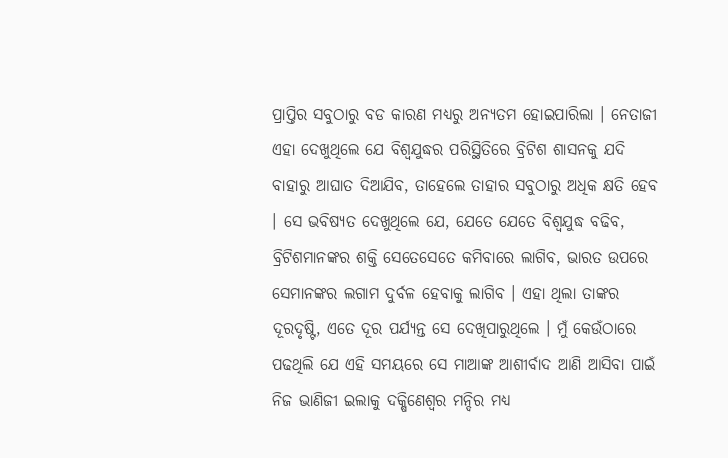ପ୍ରାପ୍ତିର ସବୁଠାରୁ ବଡ କାରଣ ମଧ୍ୟରୁ ଅନ୍ୟତମ ହୋଇପାରିଲା । ନେତାଜୀ ଏହା ଦେଖୁଥିଲେ ଯେ ବିଶ୍ୱଯୁଦ୍ଧର ପରିସ୍ଥିତିରେ ବ୍ରିଟିଶ ଶାସନକୁ ଯଦି ବାହାରୁ ଆଘାତ ଦିଆଯିବ, ତାହେଲେ ତାହାର ସବୁଠାରୁ ଅଧିକ କ୍ଷତି ହେବ । ସେ ଭବିଷ୍ୟତ ଦେଖୁଥିଲେ ଯେ, ଯେତେ ଯେତେ ବିଶ୍ୱଯୁଦ୍ଧ ବଢିବ, ବ୍ରିଟିଶମାନଙ୍କର ଶକ୍ତି ସେତେସେତେ କମିବାରେ ଲାଗିବ, ଭାରତ ଉପରେ ସେମାନଙ୍କର ଲଗାମ ଦୁର୍ବଳ ହେବାକୁ ଲାଗିବ । ଏହା ଥିଲା ତାଙ୍କର ଦୂରଦୃଷ୍ଟି, ଏତେ ଦୂର ପର୍ଯ୍ୟନ୍ତ ସେ ଦେଖିପାରୁଥିଲେ । ମୁଁ କେଉଁଠାରେ ପଢଥିଲି ଯେ ଏହି ସମୟରେ ସେ ମାଆଙ୍କ ଆଶୀର୍ବାଦ ଆଣି ଆସିବା ପାଇଁ ନିଜ ଭାଣିଜୀ ଇଲାକୁ ଦକ୍ଷିଣେଶ୍ୱର ମନ୍ଦିର ମଧ୍ୟ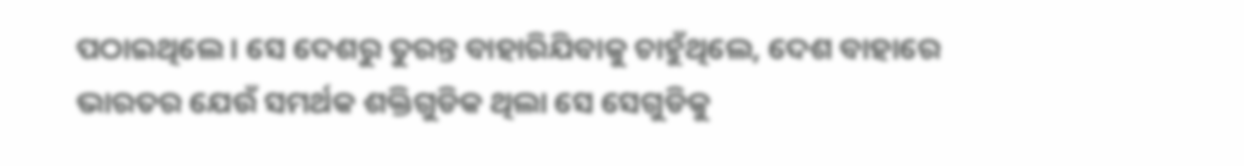ପଠାଇଥିଲେ । ସେ ଦେଶରୁ ତୁରନ୍ତ ବାହାରିଯିବାକୁ ଚାହୁଁଥିଲେ, ଦେଶ ବାହାରେ ଭାରତର ଯେଉଁ ସମର୍ଥକ ଶକ୍ତିଗୁଡିକ ଥିଲା ସେ ସେଗୁଡିକୁ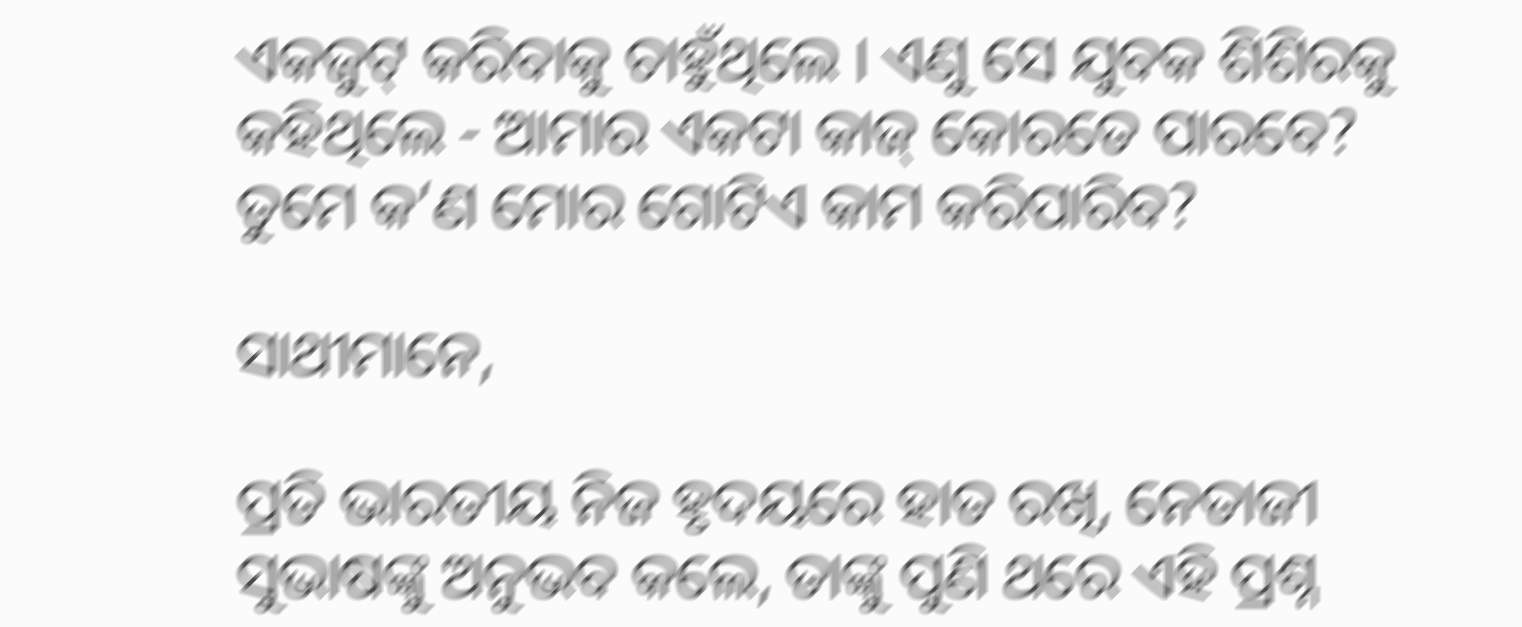ଏକଜୁଟ୍ କରିବାକୁ ଚାହୁଁଥିଲେ । ଏଣୁ ସେ ଯୁବକ ଶିଶିରକୁ କହିଥିଲେ - ଆମାର ଏକଟା କାଜ୍ କୋରତେ ପାରବେ? ତୁମେ କ’ଣ ମୋର ଗୋଟିଏ କାମ କରିପାରିବ?

ସାଥୀମାନେ,

ପ୍ରତି ଭାରତୀୟ ନିଜ ହୃଦୟରେ ହାତ ରଖି, ନେତାଜୀ ସୁଭାଷଙ୍କୁ ଅନୁଭବ କଲେ, ତାଙ୍କୁ ପୁଣି ଥରେ ଏହି ପ୍ରଶ୍ନ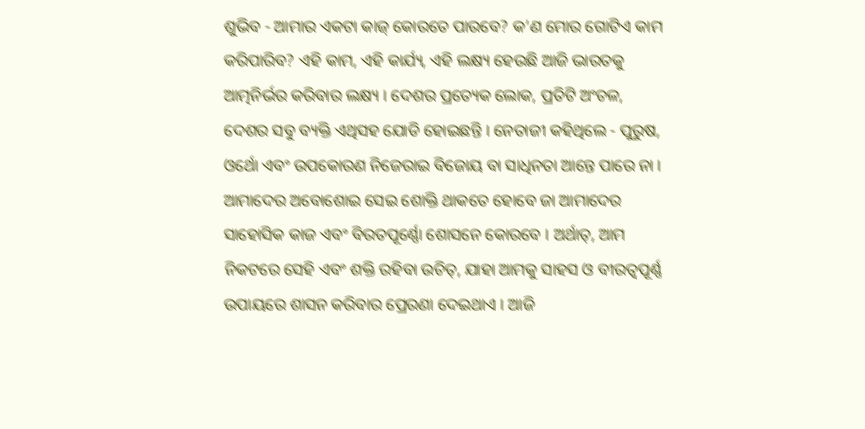ଶୁଭିବ - ଆମାର ଏକଟା କାଜ୍ କୋରତେ ପାରବେ? କ’ଣ ମୋର ଗୋଟିଏ କାମ କରିପାରିବ? ଏହି କାମ, ଏହି କାର୍ଯ୍ୟ, ଏହି ଲକ୍ଷ୍ୟ ହେଉଛି ଆଜି ଭାରତକୁ ଆତ୍ମନିର୍ଭର କରିବାର ଲକ୍ଷ୍ୟ । ଦେଶର ପ୍ରତ୍ୟେକ ଲୋକ, ପ୍ରତିଟି ଅଂଚଳ, ଦେଶର ସବୁ ବ୍ୟକ୍ତି ଏଥିସହ ଯୋଡି ହୋଇଛନ୍ତି । ନେତାଜୀ କହିଥିଲେ - ପୁରୁଷ, ଓର୍ଥୋ ଏବଂ ଉପକୋରଣ ନିଜେରାଇ ବିଜୋୟ ବା ସାଧିନତା ଆନ୍ତେ ପାରେ ନା । ଆମାଦେର ଅବୋଶୋଇ ସେଇ ଶୋକ୍ତି ଥାକତେ ହୋବେ ଜା ଆମାଦେର ସାହୋସିକ କାଜ ଏବଂ ବିରତପୂର୍ଣ୍ଣୋ ଶୋସନେ କୋରବେ । ଅର୍ଥାତ୍, ଆମ ନିକଟରେ ସେହି ଏବଂ ଶକ୍ତି ରହିବା ଉଚିତ୍, ଯାହା ଆମକୁ ସାହସ ଓ ବୀରତ୍ୱପୂର୍ଣ୍ଣ ଉପାୟରେ ଶାସନ କରିବାର ପ୍ରେରଣା ଦେଇଥାଏ । ଆଜି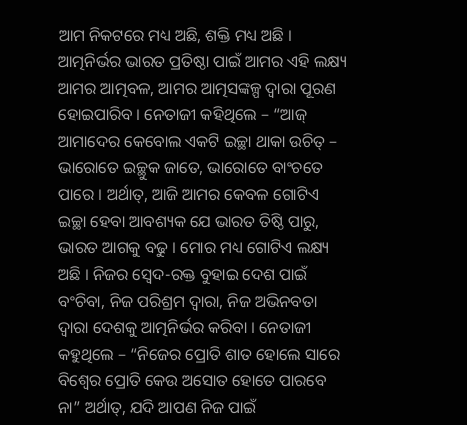ଆମ ନିକଟରେ ମଧ୍ୟ ଅଛି, ଶକ୍ତି ମଧ୍ୟ ଅଛି । ଆତ୍ମନିର୍ଭର ଭାରତ ପ୍ରତିଷ୍ଠା ପାଇଁ ଆମର ଏହି ଲକ୍ଷ୍ୟ ଆମର ଆତ୍ମବଳ, ଆମର ଆତ୍ମସଙ୍କଳ୍ପ ଦ୍ୱାରା ପୂରଣ ହୋଇପାରିବ । ନେତାଜୀ କହିଥିଲେ – “ଆଜ୍ ଆମାଦେର କେବୋଲ ଏକଟି ଇଚ୍ଛା ଥାକା ଉଚିତ୍ – ଭାରୋତେ ଇଚ୍ଛୁକ ଜାତେ, ଭାରୋତେ ବାଂଚତେ ପାରେ । ଅର୍ଥାତ୍, ଆଜି ଆମର କେବଳ ଗୋଟିଏ ଇଚ୍ଛା ହେବା ଆବଶ୍ୟକ ଯେ ଭାରତ ତିଷ୍ଠି ପାରୁ, ଭାରତ ଆଗକୁ ବଢୁ । ମୋର ମଧ୍ୟ ଗୋଟିଏ ଲକ୍ଷ୍ୟ ଅଛି । ନିଜର ସ୍ୱେଦ-ରକ୍ତ ବୁହାଇ ଦେଶ ପାଇଁ ବଂଚିବା, ନିଜ ପରିଶ୍ରମ ଦ୍ୱାରା, ନିଜ ଅଭିନବତା ଦ୍ୱାରା ଦେଶକୁ ଆତ୍ମନିର୍ଭର କରିବା । ନେତାଜୀ କହୁଥିଲେ – “ନିଜେର ପ୍ରୋତି ଶାତ ହୋଲେ ସାରେ ବିଶ୍ୱେର ପ୍ରୋତି କେଉ ଅସୋତ ହୋତେ ପାରବେ ନା” ଅର୍ଥାତ୍, ଯଦି ଆପଣ ନିଜ ପାଇଁ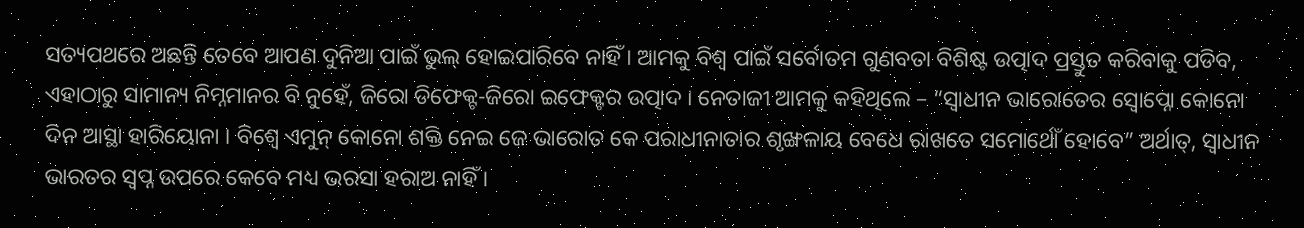ସତ୍ୟପଥରେ ଅଛନ୍ତି ତେବେ ଆପଣ ଦୁନିଆ ପାଇଁ ଭୁଲ୍ ହୋଇପାରିବେ ନାହିଁ । ଆମକୁ ବିଶ୍ୱ ପାଇଁ ସର୍ବୋତମ ଗୁଣବତା ବିଶିଷ୍ଟ ଉତ୍ପାଦ ପ୍ରସ୍ତୁତ କରିବାକୁ ପଡିବ, ଏହାଠାରୁ ସାମାନ୍ୟ ନିମ୍ନମାନର ବି ନୁହେଁ, ଜିରୋ ଡିଫେକ୍ଟ-ଜିରୋ ଇଫେକ୍ଟର ଉତ୍ପାଦ । ନେତାଜୀ ଆମକୁ କହିଥିଲେ – “ସ୍ୱାଧୀନ ଭାରୋତେର ସ୍ୱୋପ୍ନୋ କୋନୋ ଦିନ ଆସ୍ଥା ହାରିୟୋନା । ବିଶ୍ୱେ ଏମୁନ୍ କୋନୋ ଶକ୍ତି ନେଇ ଜେ ଭାରୋତ କେ ପରାଧୀନାତାର ଶୃଙ୍ଖଳାୟ ବେଧେ ରାଖତେ ସମୋର୍ଥୋଁ ହୋବେ” ଅର୍ଥାତ୍, ସ୍ୱାଧୀନ ଭାରତର ସ୍ୱପ୍ନ ଉପରେ କେବେ ମଧ୍ୟ ଭରସା ହରାଅ ନାହିଁ ।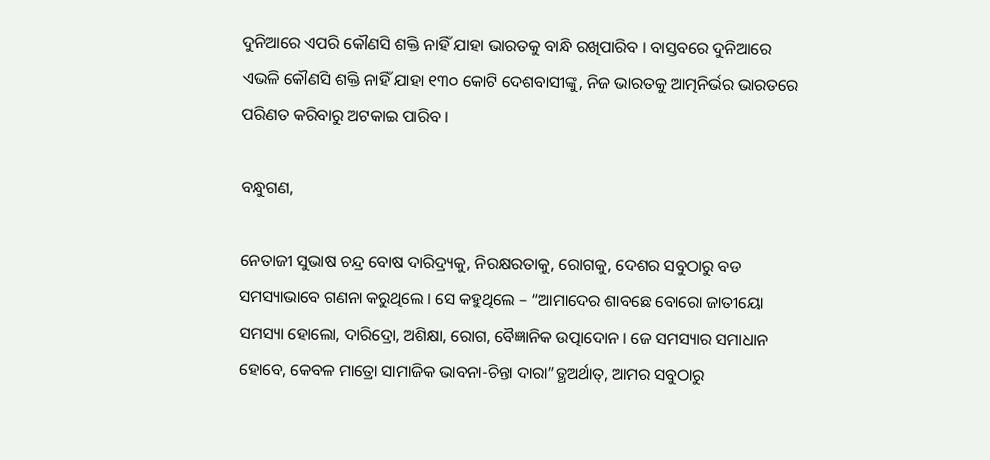ଦୁନିଆରେ ଏପରି କୌଣସି ଶକ୍ତି ନାହିଁ ଯାହା ଭାରତକୁ ବାନ୍ଧି ରଖିପାରିବ । ବାସ୍ତବରେ ଦୁନିଆରେ ଏଭଳି କୌଣସି ଶକ୍ତି ନାହିଁ ଯାହା ୧୩୦ କୋଟି ଦେଶବାସୀଙ୍କୁ, ନିଜ ଭାରତକୁ ଆତ୍ମନିର୍ଭର ଭାରତରେ ପରିଣତ କରିବାରୁ ଅଟକାଇ ପାରିବ ।

ବନ୍ଧୁଗଣ,

ନେତାଜୀ ସୁଭାଷ ଚନ୍ଦ୍ର ବୋଷ ଦାରିଦ୍ର୍ୟକୁ, ନିରକ୍ଷରତାକୁ, ରୋଗକୁ, ଦେଶର ସବୁଠାରୁ ବଡ ସମସ୍ୟାଭାବେ ଗଣନା କରୁଥିଲେ । ସେ କହୁଥିଲେ – “ଆମାଦେର ଶାବଛେ ବୋରୋ ଜାତୀୟୋ ସମସ୍ୟା ହୋଲୋ, ଦାରିଦ୍ରୋ, ଅଶିକ୍ଷା, ରୋଗ, ବୈଜ୍ଞାନିକ ଉତ୍ପାଦୋନ । ଜେ ସମସ୍ୟାର ସମାଧାନ ହୋବେ, କେବଳ ମାତ୍ରୋ ସାମାଜିକ ଭାବନା-ଚିନ୍ତା ଦାରା”ତ୍ଥଅର୍ଥାତ୍, ଆମର ସବୁଠାରୁ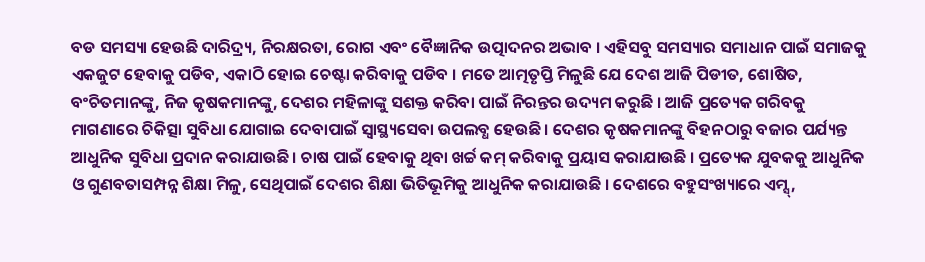ବଡ ସମସ୍ୟା ହେଉଛି ଦାରିଦ୍ର୍ୟ, ନିରକ୍ଷରତା, ରୋଗ ଏବଂ ବୈଜ୍ଞାନିକ ଉତ୍ପାଦନର ଅଭାବ । ଏହିସବୁ ସମସ୍ୟାର ସମାଧାନ ପାଇଁ ସମାଜକୁ ଏକଜୁଟ ହେବାକୁ ପଡିବ, ଏକାଠି ହୋଇ ଚେଷ୍ଟା କରିବାକୁ ପଡିବ । ମତେ ଆତ୍ମତୃପ୍ତି ମିଳୁଛି ଯେ ଦେଶ ଆଜି ପିଡୀତ, ଶୋଷିତ, ବଂଚିତମାନଙ୍କୁ, ନିଜ କୃଷକମାନଙ୍କୁ, ଦେଶର ମହିଳାଙ୍କୁ ସଶକ୍ତ କରିବା ପାଇଁ ନିରନ୍ତର ଉଦ୍ୟମ କରୁଛି । ଆଜି ପ୍ରତ୍ୟେକ ଗରିବକୁ ମାଗଣାରେ ଚିକିତ୍ସା ସୁବିଧା ଯୋଗାଇ ଦେବାପାଇଁ ସ୍ୱାସ୍ଥ୍ୟସେବା ଉପଲବ୍ଧ ହେଉଛି । ଦେଶର କୃଷକମାନଙ୍କୁ ବିହନଠାରୁ ବଜାର ପର୍ଯ୍ୟନ୍ତ ଆଧୁନିକ ସୁବିଧା ପ୍ରଦାନ କରାଯାଉଛି । ଚାଷ ପାଇଁ ହେବାକୁ ଥିବା ଖର୍ଚ୍ଚ କମ୍ କରିବାକୁ ପ୍ରୟାସ କରାଯାଉଛି । ପ୍ରତ୍ୟେକ ଯୁବକକୁ ଆଧୁନିକ ଓ ଗୁଣବତାସମ୍ପନ୍ନ ଶିକ୍ଷା ମିଳୁ, ସେଥିପାଇଁ ଦେଶର ଶିକ୍ଷା ଭିତିଭୂମିକୁ ଆଧୁନିକ କରାଯାଉଛି । ଦେଶରେ ବହୁସଂଖ୍ୟାରେ ଏମ୍ସ୍,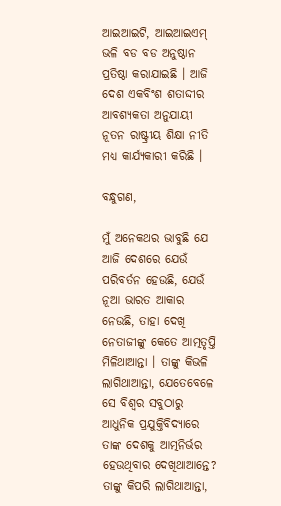ଆଇଆଇଟି, ଆଇଆଇଏମ୍ ଭଳି ବଡ ବଡ ଅନୁଷ୍ଠାନ ପ୍ରତିଷ୍ଠା କରାଯାଇଛି । ଆଜି ଦେଶ ଏକବିଂଶ ଶତାଦ୍ଦୀର ଆବଶ୍ୟକତା ଅନୁଯାୟୀ ନୂତନ ରାଷ୍ଟ୍ରୀୟ ଶିକ୍ଷା ନୀତି ମଧ୍ୟ କାର୍ଯ୍ୟକାରୀ କରିଛି ।

ବନ୍ଧୁଗଣ,

ମୁଁ ଅନେକଥର ଭାବୁଛି ଯେ ଆଜି ଦେଶରେ ଯେଉଁ ପରିବର୍ତନ ହେଉଛି, ଯେଉଁ ନୂଆ ଭାରତ ଆକାର ନେଉଛି, ତାହା ଦେଖି ନେତାଜୀଙ୍କୁ କେତେ ଆତ୍ମତୃପ୍ତି ମିଳିଥାଆନ୍ତା । ତାଙ୍କୁ କିଭଳି ଲାଗିଥାଆନ୍ତା, ଯେତେବେଳେ ସେ ବିଶ୍ୱର ସବୁଠାରୁ ଆଧୁନିକ ପ୍ରଯୁକ୍ତିବିଦ୍ୟାରେ ତାଙ୍କ ଦେଶକୁ ଆତ୍ମନିର୍ଭର ହେଉଥିବାର ଦେଖିଥାଆନ୍ତେ? ତାଙ୍କୁ କିପରି ଲାଗିଥାଆନ୍ତା,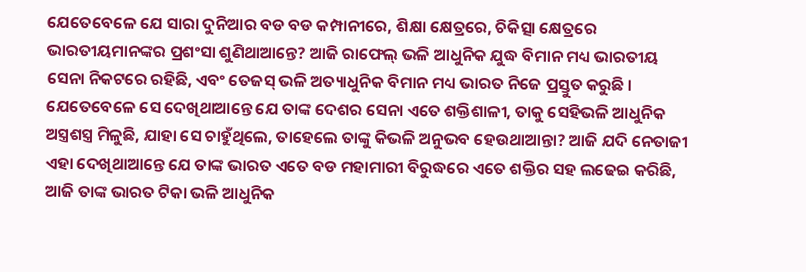ଯେତେବେଳେ ଯେ ସାରା ଦୁନିଆର ବଡ ବଡ କମ୍ପାନୀରେ, ଶିକ୍ଷା କ୍ଷେତ୍ରରେ, ଚିକିତ୍ସା କ୍ଷେତ୍ରରେ ଭାରତୀୟମାନଙ୍କର ପ୍ରଶଂସା ଶୁଣିଥାଆନ୍ତେ? ଆଜି ରାଫେଲ୍ ଭଳି ଆଧୁନିକ ଯୁଦ୍ଧ ବିମାନ ମଧ୍ୟ ଭାରତୀୟ ସେନା ନିକଟରେ ରହିଛି, ଏବଂ ତେଜସ୍ ଭଳି ଅତ୍ୟାଧୁନିକ ବିମାନ ମଧ୍ୟ ଭାରତ ନିଜେ ପ୍ରସ୍ତୁତ କରୁଛି । ଯେତେବେଳେ ସେ ଦେଖିଥାଆନ୍ତେ ଯେ ତାଙ୍କ ଦେଶର ସେନା ଏତେ ଶକ୍ତିଶାଳୀ, ତାକୁ ସେହିଭଳି ଆଧୁନିକ ଅସ୍ତ୍ରଶସ୍ତ୍ର ମିଳୁଛି, ଯାହା ସେ ଚାହୁଁଥିଲେ, ତାହେଲେ ତାଙ୍କୁ କିଭଳି ଅନୁଭବ ହେଉଥାଆନ୍ତା? ଆଜି ଯଦି ନେତାଜୀ ଏହା ଦେଖିଥାଆନ୍ତେ ଯେ ତାଙ୍କ ଭାରତ ଏତେ ବଡ ମହାମାରୀ ବିରୁଦ୍ଧରେ ଏତେ ଶକ୍ତିର ସହ ଲଢେଇ କରିଛି, ଆଜି ତାଙ୍କ ଭାରତ ଟିକା ଭଳି ଆଧୁନିକ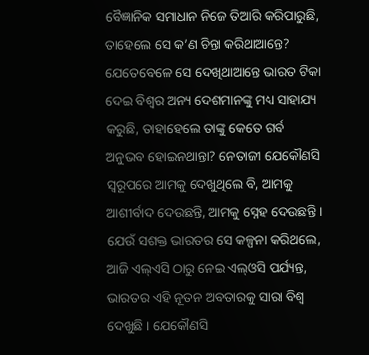ବୈଜ୍ଞାନିକ ସମାଧାନ ନିଜେ ତିଆରି କରିପାରୁଛି, ତାହେଲେ ସେ କ’ଣ ଚିନ୍ତା କରିଥାଆନ୍ତେ? ଯେତେବେଳେ ସେ ଦେଖିଥାଆନ୍ତେ ଭାରତ ଟିକା ଦେଇ ବିଶ୍ୱର ଅନ୍ୟ ଦେଶମାନଙ୍କୁ ମଧ୍ୟ ସାହାଯ୍ୟ କରୁଛି, ତାହାହେଲେ ତାଙ୍କୁ କେତେ ଗର୍ବ ଅନୁଭବ ହୋଇନଥାନ୍ତା? ନେତାଜୀ ଯେକୌଣସି ସ୍ୱରୂପରେ ଆମକୁ ଦେଖୁଥିଲେ ବି, ଆମକୁ ଆଶୀର୍ବାଦ ଦେଉଛନ୍ତି, ଆମକୁ ସ୍ନେହ ଦେଉଛନ୍ତି । ଯେଉଁ ସଶକ୍ତ ଭାରତର ସେ କଳ୍ପନା କରିଥଲେ, ଆଜି ଏଲ୍ଏସି ଠାରୁ ନେଇ ଏଲ୍ଓସି ପର୍ଯ୍ୟନ୍ତ, ଭାରତର ଏହି ନୂତନ ଅବତାରକୁ ସାରା ବିଶ୍ୱ ଦେଖୁଛି । ଯେକୌଣସି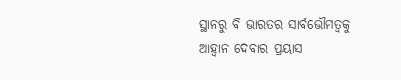ସ୍ଥାନରୁ ବି ଭାରତର ସାର୍ବଭୌମତ୍ୱକୁ ଆହ୍ୱାନ ଦେବାର ପ୍ରୟାସ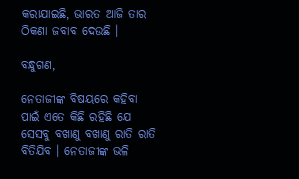କରାଯାଇଛି, ଭାରତ ଆଜି ତାର ଠିକଣା ଜବାବ ଦେଉଛି ।

ବନ୍ଧୁଗଣ,

ନେତାଜୀଙ୍କ ବିଷୟରେ କହିବା ପାଇଁ ଏତେ କିଛି ରହିଛି ଯେ ସେସବୁ ବଖାଣୁ ବଖାଣୁ ରାତି ରାତି ବିତିଯିବ । ନେତାଜୀଙ୍କ ଭଳି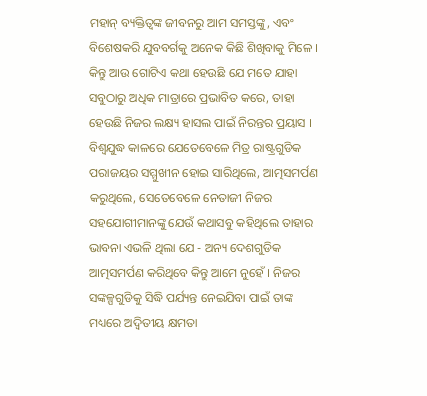ମହାନ୍ ବ୍ୟକ୍ତିତ୍ୱଙ୍କ ଜୀବନରୁ ଆମ ସମସ୍ତଙ୍କୁ, ଏବଂ ବିଶେଷକରି ଯୁବବର୍ଗକୁ ଅନେକ କିଛି ଶିଖିବାକୁ ମିଳେ । କିନ୍ତୁ ଆଉ ଗୋଟିଏ କଥା ହେଉଛି ଯେ ମତେ ଯାହା ସବୁଠାରୁ ଅଧିକ ମାତ୍ରାରେ ପ୍ରଭାବିତ କରେ, ତାହା ହେଉଛି ନିଜର ଲକ୍ଷ୍ୟ ହାସଲ ପାଇଁ ନିରନ୍ତର ପ୍ରୟାସ । ବିଶ୍ୱଯୁଦ୍ଧ କାଳରେ ଯେତେବେଳେ ମିତ୍ର ରାଷ୍ଟ୍ରଗୁଡିକ ପରାଜୟର ସମ୍ମୁଖୀନ ହୋଇ ସାରିଥିଲେ, ଆତ୍ମସମର୍ପଣ କରୁଥିଲେ, ସେତେବେଳେ ନେତାଜୀ ନିଜର ସହଯୋଗୀମାନଙ୍କୁ ଯେଉଁ କଥାସବୁ କହିଥିଲେ ତାହାର ଭାବନା ଏଭଳି ଥିଲା ଯେ - ଅନ୍ୟ ଦେଶଗୁଡିକ ଆତ୍ମସମର୍ପଣ କରିଥିବେ କିନ୍ତୁ ଆମେ ନୁହେଁ । ନିଜର ସଙ୍କଳ୍ପଗୁଡିକୁ ସିଦ୍ଧି ପର୍ଯ୍ୟନ୍ତ ନେଇଯିବା ପାଇଁ ତାଙ୍କ ମଧ୍ୟରେ ଅଦ୍ୱିତୀୟ କ୍ଷମତା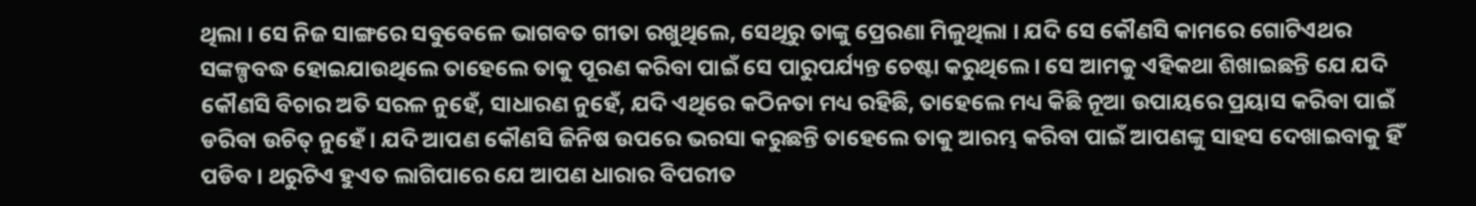ଥିଲା । ସେ ନିଜ ସାଙ୍ଗରେ ସବୁବେଳେ ଭାଗବତ ଗୀତା ରଖୁଥିଲେ, ସେଥିରୁ ତାଙ୍କୁ ପ୍ରେରଣା ମିଳୁଥିଲା । ଯଦି ସେ କୌଣସି କାମରେ ଗୋଟିଏଥର ସଙ୍କଳ୍ପବଦ୍ଧ ହୋଇଯାଉଥିଲେ ତାହେଲେ ତାକୁ ପୂରଣ କରିବା ପାଇଁ ସେ ପାରୁପର୍ଯ୍ୟନ୍ତ ଚେଷ୍ଟା କରୁଥିଲେ । ସେ ଆମକୁ ଏହିକଥା ଶିଖାଇଛନ୍ତି ଯେ ଯଦି କୌଣସି ବିଚାର ଅତି ସରଳ ନୁହେଁ, ସାଧାରଣ ନୁହେଁ, ଯଦି ଏଥିରେ କଠିନତା ମଧ୍ୟ ରହିଛି, ତାହେଲେ ମଧ୍ୟ କିଛି ନୂଆ ଉପାୟରେ ପ୍ରୟାସ କରିବା ପାଇଁ ଡରିବା ଉଚିତ୍ ନୁହେଁ । ଯଦି ଆପଣ କୌଣସି ଜିନିଷ ଉପରେ ଭରସା କରୁଛନ୍ତି ତାହେଲେ ତାକୁ ଆରମ୍ଭ କରିବା ପାଇଁ ଆପଣଙ୍କୁ ସାହସ ଦେଖାଇବାକୁ ହିଁ ପଡିବ । ଥରୁଟିଏ ହୁଏତ ଲାଗିପାରେ ଯେ ଆପଣ ଧାରାର ବିପରୀତ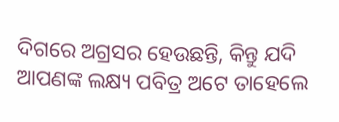ଦିଗରେ ଅଗ୍ରସର ହେଉଛନ୍ତି, କିନ୍ତୁ ଯଦି ଆପଣଙ୍କ ଲକ୍ଷ୍ୟ ପବିତ୍ର ଅଟେ ତାହେଲେ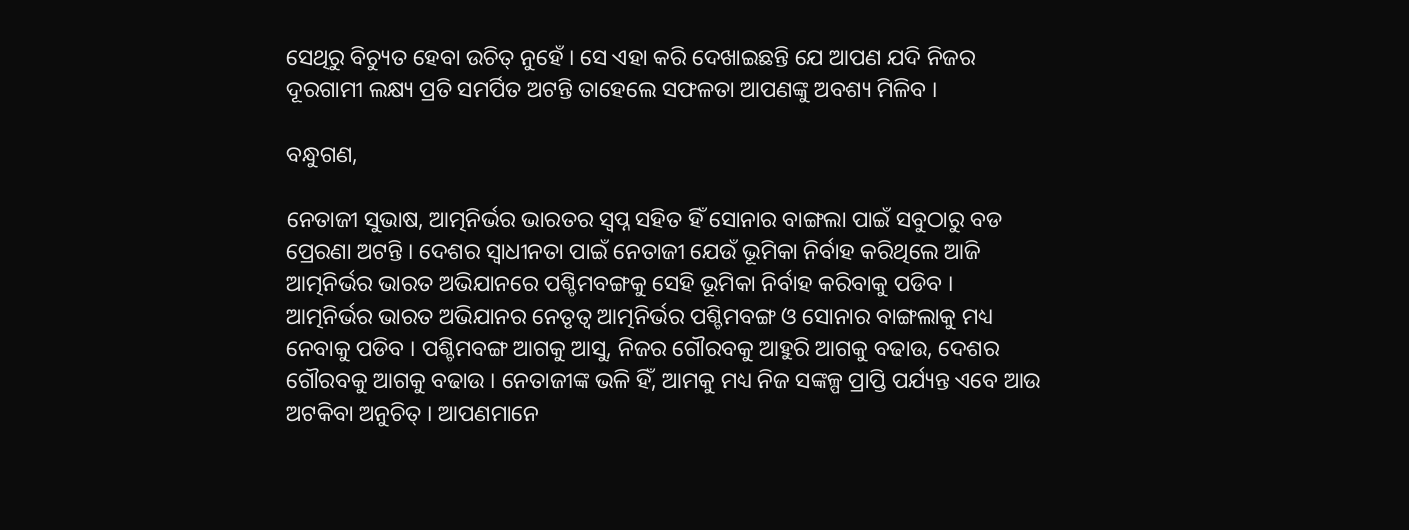ସେଥିରୁ ବିଚ୍ୟୁତ ହେବା ଉଚିତ୍ ନୁହେଁ । ସେ ଏହା କରି ଦେଖାଇଛନ୍ତି ଯେ ଆପଣ ଯଦି ନିଜର ଦୂରଗାମୀ ଲକ୍ଷ୍ୟ ପ୍ରତି ସମର୍ପିତ ଅଟନ୍ତି ତାହେଲେ ସଫଳତା ଆପଣଙ୍କୁ ଅବଶ୍ୟ ମିଳିବ ।

ବନ୍ଧୁଗଣ,

ନେତାଜୀ ସୁଭାଷ, ଆତ୍ମନିର୍ଭର ଭାରତର ସ୍ୱପ୍ନ ସହିତ ହିଁ ସୋନାର ବାଙ୍ଗଲା ପାଇଁ ସବୁଠାରୁ ବଡ ପ୍ରେରଣା ଅଟନ୍ତି । ଦେଶର ସ୍ୱାଧୀନତା ପାଇଁ ନେତାଜୀ ଯେଉଁ ଭୂମିକା ନିର୍ବାହ କରିଥିଲେ ଆଜି ଆତ୍ମନିର୍ଭର ଭାରତ ଅଭିଯାନରେ ପଶ୍ଚିମବଙ୍ଗକୁ ସେହି ଭୂମିକା ନିର୍ବାହ କରିବାକୁ ପଡିବ । ଆତ୍ମନିର୍ଭର ଭାରତ ଅଭିଯାନର ନେତୃତ୍ୱ ଆତ୍ମନିର୍ଭର ପଶ୍ଚିମବଙ୍ଗ ଓ ସୋନାର ବାଙ୍ଗଲାକୁ ମଧ୍ୟ ନେବାକୁ ପଡିବ । ପଶ୍ଚିମବଙ୍ଗ ଆଗକୁ ଆସୁ, ନିଜର ଗୌରବକୁ ଆହୁରି ଆଗକୁ ବଢାଉ, ଦେଶର ଗୌରବକୁ ଆଗକୁ ବଢାଉ । ନେତାଜୀଙ୍କ ଭଳି ହିଁ, ଆମକୁ ମଧ୍ୟ ନିଜ ସଙ୍କଳ୍ପ ପ୍ରାପ୍ତି ପର୍ଯ୍ୟନ୍ତ ଏବେ ଆଉ ଅଟକିବା ଅନୁଚିତ୍ । ଆପଣମାନେ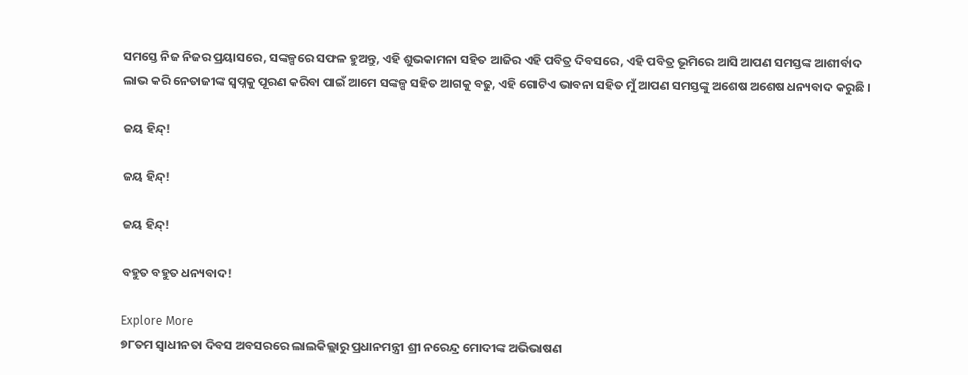ସମସ୍ତେ ନିଜ ନିଜର ପ୍ରୟାସରେ, ସଙ୍କଳ୍ପରେ ସଫଳ ହୁଅନ୍ତୁ, ଏହି ଶୁଭକାମନା ସହିତ ଆଜିର ଏହି ପବିତ୍ର ଦିବସରେ, ଏହି ପବିତ୍ର ଭୂମିରେ ଆସି ଆପଣ ସମସ୍ତଙ୍କ ଆଶୀର୍ବାଦ ଲାଭ କରି ନେତାଜୀଙ୍କ ସ୍ୱପ୍ନକୁ ପୂରଣ କରିବା ପାଇଁ ଆମେ ସଙ୍କଳ୍ପ ସହିତ ଆଗକୁ ବଢୁ, ଏହି ଗୋଟିଏ ଭାବନା ସହିତ ମୁଁ ଆପଣ ସମସ୍ତଙ୍କୁ ଅଶେଷ ଅଶେଷ ଧନ୍ୟବାଦ କରୁଛି ।

ଜୟ ହିନ୍ଦ୍!

ଜୟ ହିନ୍ଦ୍!

ଜୟ ହିନ୍ଦ୍!

ବହୁତ ବହୁତ ଧନ୍ୟବାଦ!

Explore More
୭୮ତମ ସ୍ୱାଧୀନତା ଦିବସ ଅବସରରେ ଲାଲକିଲ୍ଲାରୁ ପ୍ରଧାନମନ୍ତ୍ରୀ ଶ୍ରୀ ନରେନ୍ଦ୍ର ମୋଦୀଙ୍କ ଅଭିଭାଷଣ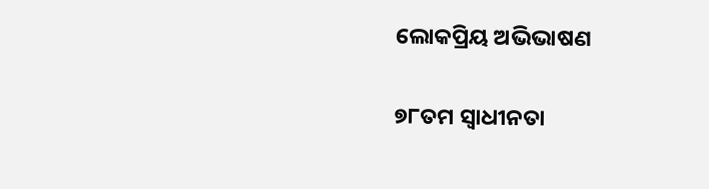ଲୋକପ୍ରିୟ ଅଭିଭାଷଣ

୭୮ତମ ସ୍ୱାଧୀନତା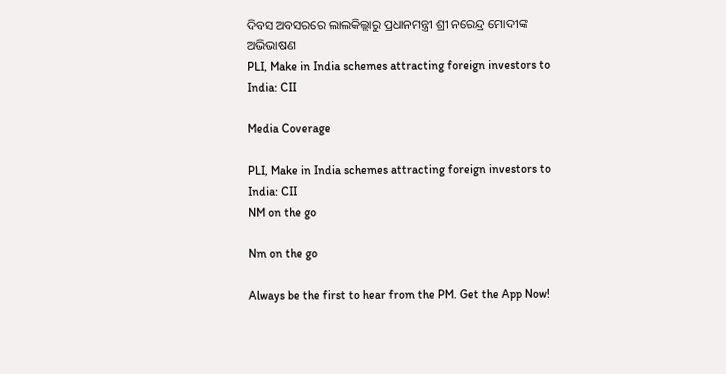ଦିବସ ଅବସରରେ ଲାଲକିଲ୍ଲାରୁ ପ୍ରଧାନମନ୍ତ୍ରୀ ଶ୍ରୀ ନରେନ୍ଦ୍ର ମୋଦୀଙ୍କ ଅଭିଭାଷଣ
PLI, Make in India schemes attracting foreign investors to India: CII

Media Coverage

PLI, Make in India schemes attracting foreign investors to India: CII
NM on the go

Nm on the go

Always be the first to hear from the PM. Get the App Now!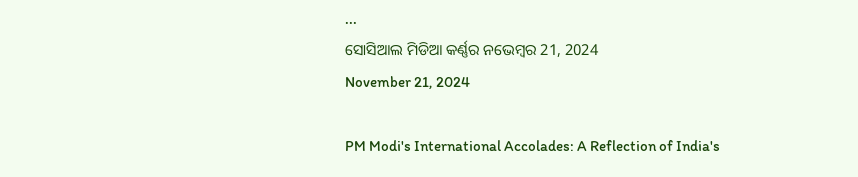...
ସୋସିଆଲ ମିଡିଆ କର୍ଣ୍ଣର ନଭେମ୍ବର 21, 2024
November 21, 2024

PM Modi's International Accolades: A Reflection of India's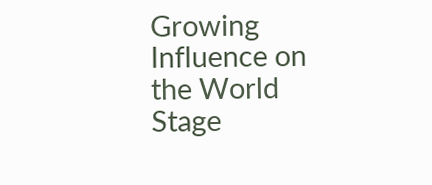Growing Influence on the World Stage